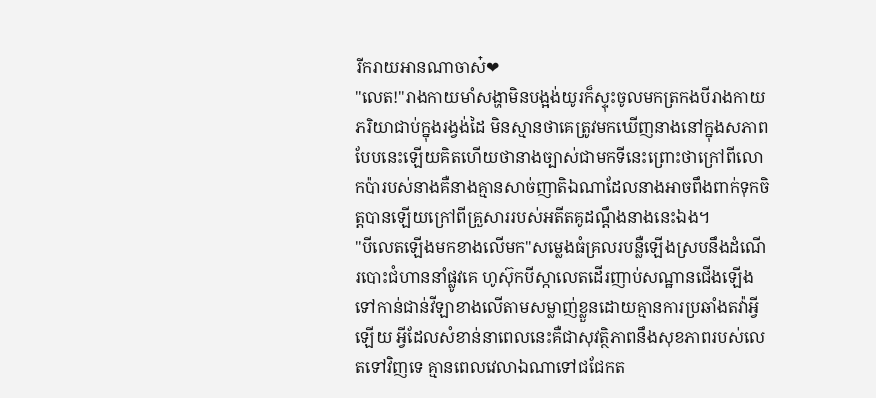រីករាយអានណាចាស៎❤
"លេត!"រាងកាយមាំសង្ហាមិនបង្អង់យូរក៏ស្ទុះចូលមកត្រកងបីរាងកាយភរិយាជាប់ក្នុងរង្វង់ដៃ មិនស្មានថាគេត្រូវមកឃើញនាងនៅក្នុងសភាពបែបនេះឡើយគិតហើយថានាងច្បាស់ជាមកទីនេះព្រោះថាក្រៅពីលោកប៉ារបស់នាងគឺនាងគ្មានសាច់ញាតិឯណាដែលនាងអាចពឹងពាក់ទុកចិត្តបានឡើយក្រៅពីគ្រួសាររបស់អតីតគូដណ្ដឹងនាងនេះឯង។
"បីលេតឡើងមកខាងលើមក"សម្លេងធំគ្រលរបន្លឺឡើងស្របនឹងដំណើរបោះជំហាននាំផ្លូវគេ ហូស៊ុកបីស្កាលេតដើរញាប់សណ្ឋានជើងឡើងទៅកាន់ជាន់វីឡាខាងលើតាមសម្លាញ់ខ្លួនដោយគ្មានការប្រឆាំងតវ៉ាអ្វីឡើយ អ្វីដែលសំខាន់នាពេលនេះគឺជាសុវត្ថិភាពនឹងសុខភាពរបស់លេតទៅវិញទេ គ្មានពេលវេលាឯណាទៅជជែកត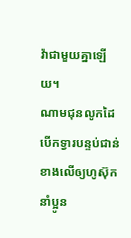វ៉ាជាមួយគ្នាឡើយ។
ណាមជុនលូកដៃបើកទ្វារបន្ទប់ជាន់ខាងលើឲ្យហូស៊ុកនាំប្អូន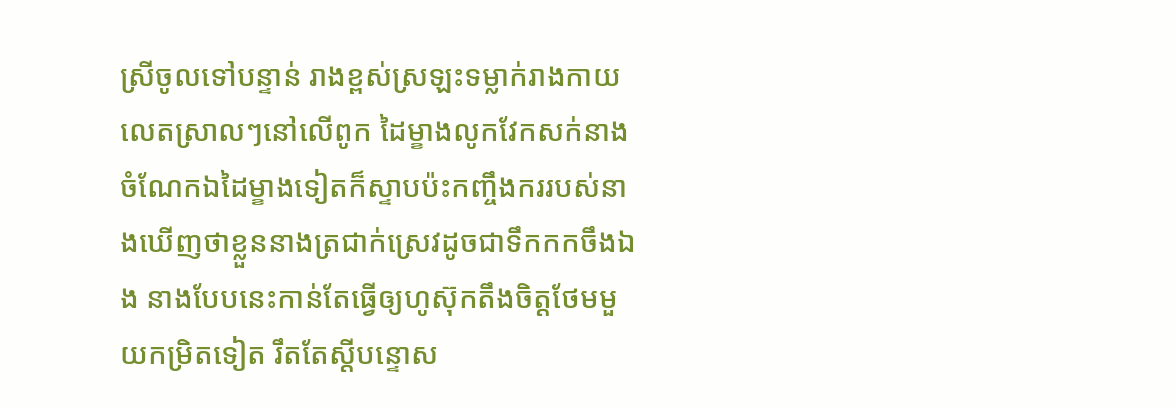ស្រីចូលទៅបន្ទាន់ រាងខ្ពស់ស្រឡះទម្លាក់រាងកាយលេតស្រាលៗនៅលើពូក ដៃម្ខាងលូកវែកសក់នាងចំណែកឯដៃម្ខាងទៀតក៏ស្ទាបប៉ះកញ្ចឹងកររបស់នាងឃើញថាខ្លួននាងត្រជាក់ស្រេវដូចជាទឹកកកចឹងឯង នាងបែបនេះកាន់តែធ្វើឲ្យហូស៊ុកតឹងចិត្តថែមមួយកម្រិតទៀត រឹតតែស្ដីបន្ទោស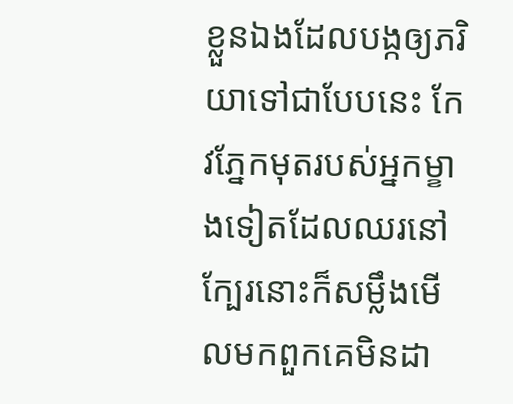ខ្លួនឯងដែលបង្កឲ្យភរិយាទៅជាបែបនេះ កែវភ្នែកមុតរបស់អ្នកម្ខាងទៀតដែលឈរនៅក្បែរនោះក៏សម្លឹងមើលមកពួកគេមិនដា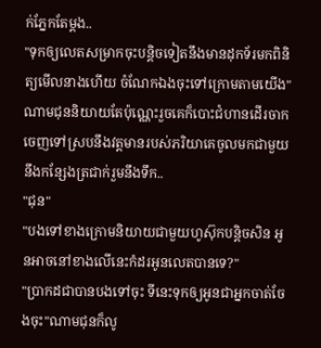ក់ភ្នែកតែម្ដង..
"ទុកឲ្យលេតសម្រាកចុះបន្តិចទៀតនឹងមានដុកទ័រមកពិនិត្យមើលនាងហើយ ចំណែកឯងចុះទៅក្រោមតាមយើង"ណាមជុននិយាយតែប៉ុណ្ណេះរួចគេក៏បោះជំហានដើរចាកចេញទៅស្របនឹងវត្តមានរបស់ភរិយាគេចូលមកជាមួយនឹងកន្សែងត្រជាក់រួមនឹងទឹក..
"ជុន"
"បងទៅខាងក្រោមនិយាយជាមួយហូស៊ុកបន្តិចសិន អូនអាចនៅខាងលើនេះកំដរអូនលេតបានទេ?"
"ប្រាកដជាបានបងទៅចុះ ទីនេះទុកឲ្យអូនជាអ្នកចាត់ចែងចុះ"ណាមជុនក៏លូ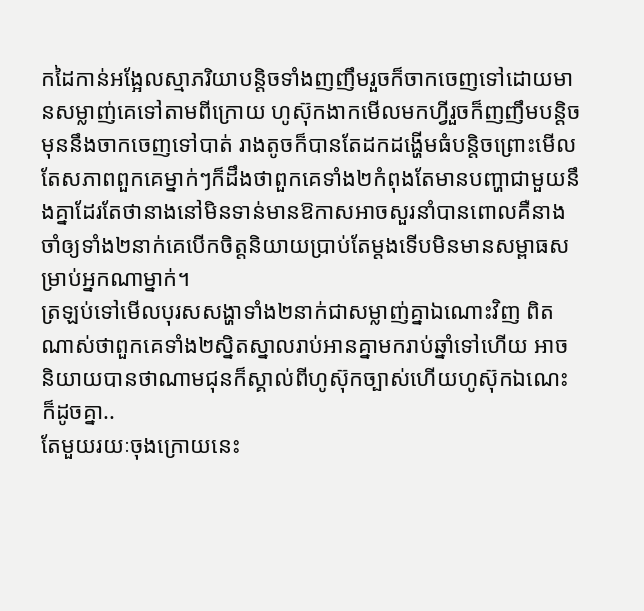កដៃកាន់អង្អែលស្មាភរិយាបន្តិចទាំងញញឹមរួចក៏ចាកចេញទៅដោយមានសម្លាញ់គេទៅតាមពីក្រោយ ហូស៊ុកងាកមើលមកហ្វីរួចក៏ញញឹមបន្តិចមុននឹងចាកចេញទៅបាត់ រាងតូចក៏បានតែដកដង្ហើមធំបន្តិចព្រោះមើលតែសភាពពួកគេម្នាក់ៗក៏ដឹងថាពួកគេទាំង២កំពុងតែមានបញ្ហាជាមួយនឹងគ្នាដែរតែថានាងនៅមិនទាន់មានឱកាសអាចសួរនាំបានពោលគឺនាងចាំឲ្យទាំង២នាក់គេបើកចិត្តនិយាយប្រាប់តែម្ដងទើបមិនមានសម្ពាធសម្រាប់អ្នកណាម្នាក់។
ត្រឡប់ទៅមើលបុរសសង្ហាទាំង២នាក់ជាសម្លាញ់គ្នាឯណោះវិញ ពិតណាស់ថាពួកគេទាំង២ស្និតស្នាលរាប់អានគ្នាមករាប់ឆ្នាំទៅហើយ អាចនិយាយបានថាណាមជុនក៏ស្គាល់ពីហូស៊ុកច្បាស់ហើយហូស៊ុកឯណេះក៏ដូចគ្នា..
តែមួយរយៈចុងក្រោយនេះ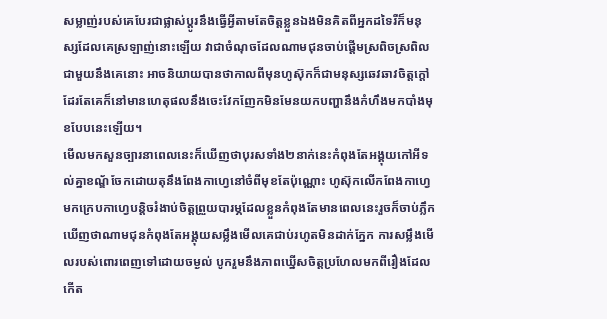សម្លាញ់របស់គេបែរជាផ្លាស់ប្ដូរនឹងធ្វើអ្វីតាមតែចិត្តខ្លួនឯងមិនគិតពីអ្នកដទៃរឺក៏មនុស្សដែលគេស្រឡាញ់នោះឡើយ វាជាចំណុចដែលណាមជុនចាប់ផ្ដើមស្រពិចស្រពិលជាមួយនឹងគេនោះ អាចនិយាយបានថាកាលពីមុនហូស៊ុកក៏ជាមនុស្សឆេវឆាវចិត្តក្ដៅដែរតែគេក៏នៅមានហេតុផលនឹងចេះវែកញែកមិនមែនយកបញ្ហានឹងកំហឹងមកបាំងមុខបែបនេះឡើយ។
មើលមកសួនច្បារនាពេលនេះក៏ឃើញថាបុរសទាំង២នាក់នេះកំពុងតែអង្គុយកៅអីទល់គ្នាខណ្ឌ័ចែកដោយតុនឹងពែងកាហ្វេនៅចំពីមុខតែប៉ុណ្ណោះ ហូស៊ុកលើកពែងកាហ្វេមកក្រេបកាហ្វេបន្តិចរំងាប់ចិត្តព្រួយបារម្ភដែលខ្លួនកំពុងតែមានពេលនេះរួចក៏ចាប់ភ្លឹកឃើញថាណាមជុនកំពុងតែអង្គុយសម្លឹងមើលគេជាប់រហូតមិនដាក់ភ្នែក ការសម្លឹងមើលរបស់ពោរពេញទៅដោយចម្ងល់ បូករួមនឹងភាពឃ្នើសចិត្តប្រហែលមកពីរឿងដែលកើត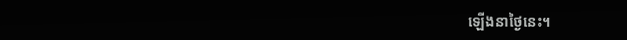ឡើងនាថ្ងៃនេះ។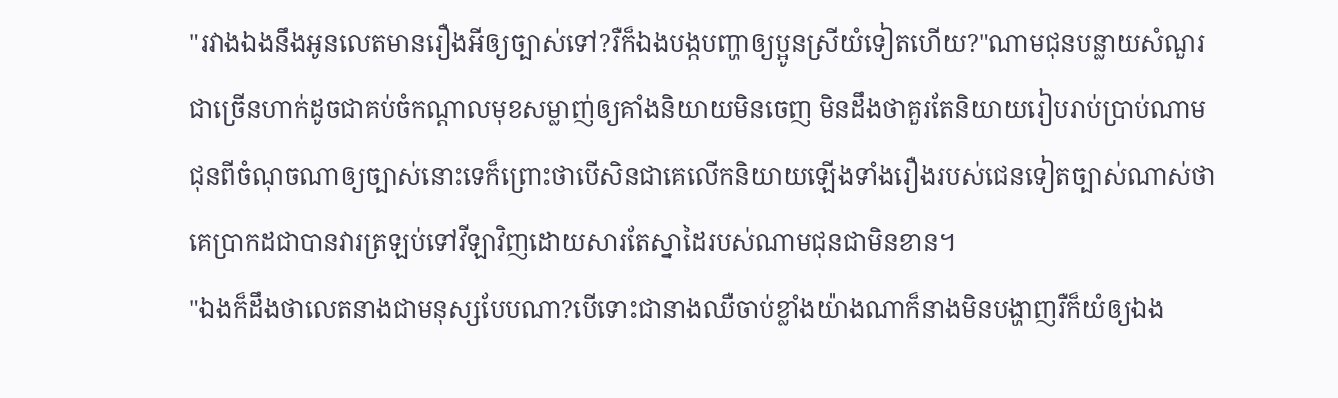"រវាងឯងនឹងអូនលេតមានរឿងអីឲ្យច្បាស់ទៅ?រឺក៏ឯងបង្កបញ្ហាឲ្យប្អូនស្រីយំទៀតហើយ?"ណាមជុនបន្លាយសំណួរជាច្រើនហាក់ដូចជាគប់ចំកណ្ដាលមុខសម្លាញ់ឲ្យគាំងនិយាយមិនចេញ មិនដឹងថាគួរតែនិយាយរៀបរាប់ប្រាប់ណាមជុនពីចំណុចណាឲ្យច្បាស់នោះទេក៏ព្រោះថាបើសិនជាគេលើកនិយាយឡើងទាំងរឿងរបស់ជេនទៀតច្បាស់ណាស់ថាគេប្រាកដជាបានវារត្រឡប់ទៅវីឡាវិញដោយសារតែស្នាដៃរបស់ណាមជុនជាមិនខាន។
"ឯងក៏ដឹងថាលេតនាងជាមនុស្សបែបណា?បើទោះជានាងឈឺចាប់ខ្លាំងយ៉ាងណាក៏នាងមិនបង្ហាញរឺក៏យំឲ្យឯង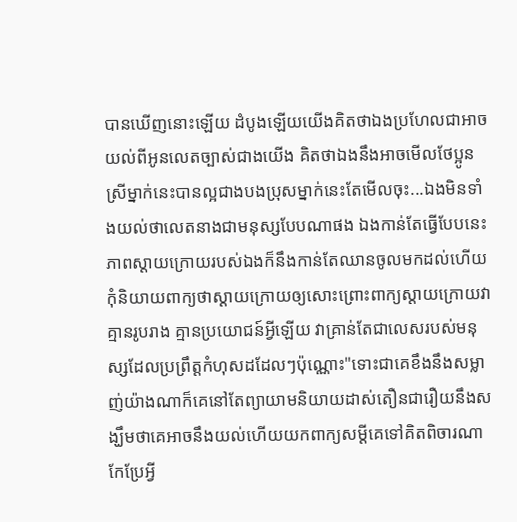បានឃើញនោះឡើយ ដំបូងឡើយយើងគិតថាឯងប្រហែលជាអាចយល់ពីអូនលេតច្បាស់ជាងយើង គិតថាឯងនឹងអាចមើលថែប្អូនស្រីម្នាក់នេះបានល្អជាងបងប្រុសម្នាក់នេះតែមើលចុះ...ឯងមិនទាំងយល់ថាលេតនាងជាមនុស្សបែបណាផង ឯងកាន់តែធ្វើបែបនេះភាពស្ដាយក្រោយរបស់ឯងក៏នឹងកាន់តែឈានចូលមកដល់ហើយកុំនិយាយពាក្យថាស្ដាយក្រោយឲ្យសោះព្រោះពាក្យស្ដាយក្រោយវាគ្មានរូបរាង គ្មានប្រយោជន៍អ្វីឡើយ វាគ្រាន់តែជាលេសរបស់មនុស្សដែលប្រព្រឹត្តកំហុសដដែលៗប៉ុណ្ណោះ"ទោះជាគេខឹងនឹងសម្លាញ់យ៉ាងណាក៏គេនៅតែព្យាយាមនិយាយដាស់តឿនជារឿយនឹងសង្ឃឹមថាគេអាចនឹងយល់ហើយយកពាក្យសម្ដីគេទៅគិតពិចារណាកែប្រែអ្វី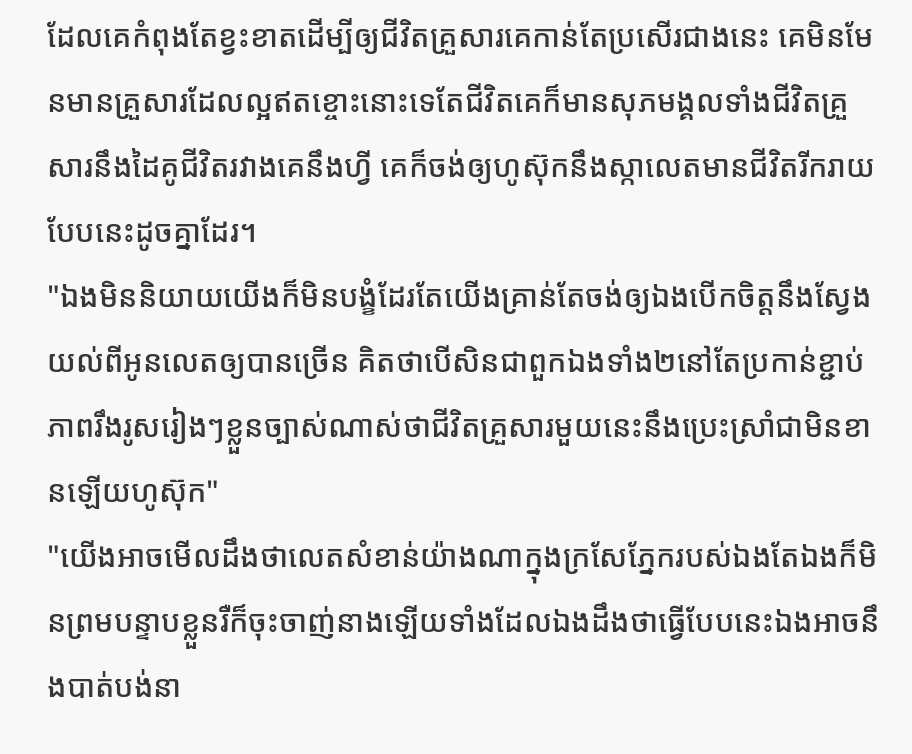ដែលគេកំពុងតែខ្វះខាតដើម្បីឲ្យជីវិតគ្រួសារគេកាន់តែប្រសើរជាងនេះ គេមិនមែនមានគ្រួសារដែលល្អឥតខ្ចោះនោះទេតែជីវិតគេក៏មានសុភមង្គលទាំងជីវិតគ្រួសារនឹងដៃគូជីវិតរវាងគេនឹងហ្វី គេក៏ចង់ឲ្យហូស៊ុកនឹងស្កាលេតមានជីវិតរីករាយបែបនេះដូចគ្នាដែរ។
"ឯងមិននិយាយយើងក៏មិនបង្ខំដែរតែយើងគ្រាន់តែចង់ឲ្យឯងបើកចិត្តនឹងស្វែងយល់ពីអូនលេតឲ្យបានច្រើន គិតថាបើសិនជាពួកឯងទាំង២នៅតែប្រកាន់ខ្ជាប់ភាពរឹងរូសរៀងៗខ្លួនច្បាស់ណាស់ថាជីវិតគ្រួសារមួយនេះនឹងប្រេះស្រាំជាមិនខានឡើយហូស៊ុក"
"យើងអាចមើលដឹងថាលេតសំខាន់យ៉ាងណាក្នុងក្រសែភ្នែករបស់ឯងតែឯងក៏មិនព្រមបន្ទាបខ្លួនរឺក៏ចុះចាញ់នាងឡើយទាំងដែលឯងដឹងថាធ្វើបែបនេះឯងអាចនឹងបាត់បង់នា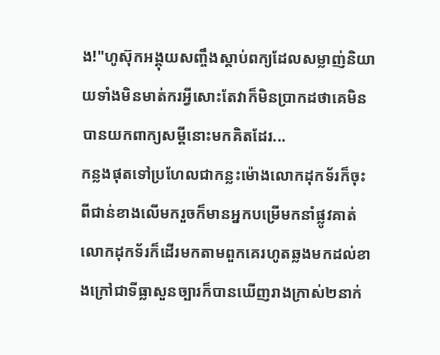ង!"ហូស៊ុកអង្គុយសញ្ចឹងស្ដាប់ពក្យដែលសម្លាញ់និយាយទាំងមិនមាត់ករអ្វីសោះតែវាក៏មិនប្រាកដថាគេមិនបានយកពាក្យសម្ដីនោះមកគិតដែរ...
កន្លងផុតទៅប្រហែលជាកន្លះម៉ោងលោកដុកទ័រក៏ចុះពីជាន់ខាងលើមករួចក៏មានអ្នកបម្រើមកនាំផ្លូវគាត់ លោកដុកទ័រក៏ដើរមកតាមពួកគេរហូតឆ្លងមកដល់ខាងក្រៅជាទីធ្លាសួនច្បារក៏បានឃើញរាងក្រាស់២នាក់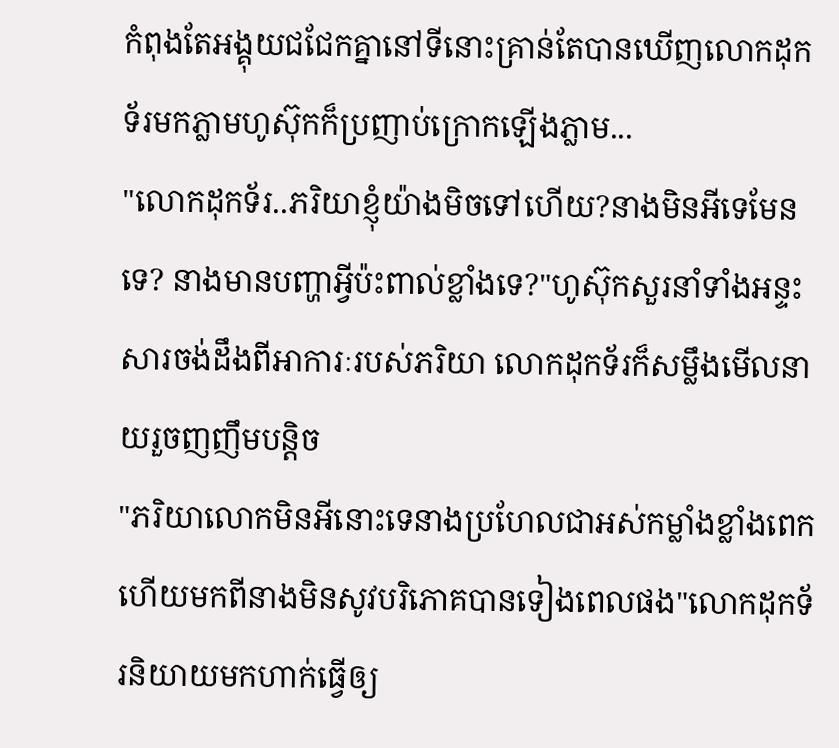កំពុងតែអង្គុយជជែកគ្នានៅទីនោះគ្រាន់តែបានឃើញលោកដុកទ័រមកភ្លាមហូស៊ុកក៏ប្រញាប់ក្រោកឡើងភ្លាម...
"លោកដុកទ័រ..ភរិយាខ្ញុំយ៉ាងមិចទៅហើយ?នាងមិនអីទេមែនទេ? នាងមានបញ្ហាអ្វីប៉ះពាល់ខ្លាំងទេ?"ហូស៊ុកសួរនាំទាំងអន្ទះសារចង់ដឹងពីអាការៈរបស់ភរិយា លោកដុកទ័រក៏សម្លឹងមើលនាយរួចញញឹមបន្តិច
"ភរិយាលោកមិនអីនោះទេនាងប្រហែលជាអស់កម្លាំងខ្លាំងពេកហើយមកពីនាងមិនសូវបរិភោគបានទៀងពេលផង"លោកដុកទ័រនិយាយមកហាក់ធ្វើឲ្យ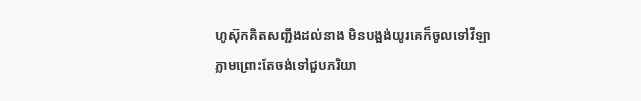ហូស៊ុកគិតសញ្ជឹងដល់នាង មិនបង្អង់យូរគេក៏ចូលទៅវីឡាភ្លាមព្រោះតែចង់ទៅជួបភរិយា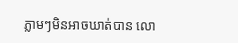ភ្លាមៗមិនអាចឃាត់បាន លោ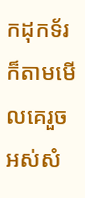កដុកទ័រក៏តាមមើលគេរួចអស់សំ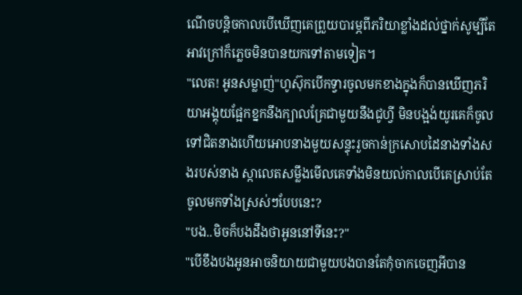ណើចបន្តិចកាលបើឃើញគេព្រួយបារម្ភពីភរិយាខ្លាំងដល់ថ្នាក់សូម្បីតែអាវក្រៅក៏ភ្លេចមិនបានយកទៅតាមទៀត។
"លេត! អូនសម្លាញ់"ហូស៊ុកបើកទ្វារចូលមកខាងក្នុងក៏បានឃើញភរិយាអង្គុយផ្អែកខ្នកនឹងក្បាលគ្រែជាមួយនឹងជូហ្វី មិនបង្អង់យូរគេក៏ចូលទៅជិតនាងហើយអោបនាងមួយសន្ទុះរួចកាន់ក្រសោបដៃនាងទាំងសងរបស់នាង ស្កាលេតសម្លឹងមើលគេទាំងមិនយល់កាលបើគេស្រាប់តែចូលមកទាំងស្រស់ៗបែបនេះ?
"បង..មិចក៏បងដឹងថាអូននៅទីនេះ?"
"បើខឹងបងអូនអាចនិយាយជាមួយបងបានតែកុំចាកចេញអីបាន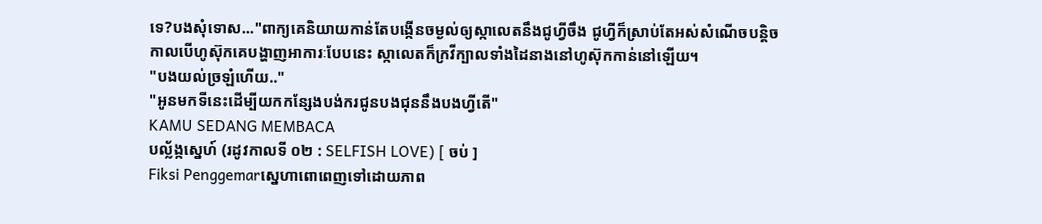ទេ?បងសុំទោស..."ពាក្យគេនិយាយកាន់តែបង្កើនចម្ងល់ឲ្យស្កាលេតនឹងជូហ្វីចឹង ជូហ្វីក៏ស្រាប់តែអស់សំណើចបន្តិចកាលបើហូស៊ុកគេបង្ហាញអាការៈបែបនេះ ស្កាលេតក៏ក្រវីក្បាលទាំងដៃនាងនៅហូស៊ុកកាន់នៅឡើយ។
"បងយល់ច្រឡំហើយ.."
"អូនមកទីនេះដើម្បីយកកន្សែងបង់ករជូនបងជុននឹងបងហ្វីតើ"
KAMU SEDANG MEMBACA
បល្ល័ង្កស្នេហ៍ (រដូវកាលទី ០២ : SELFISH LOVE) [ ចប់ ]
Fiksi Penggemarស្នេហាពោពេញទៅដោយភាព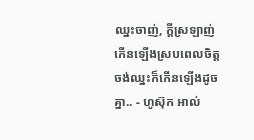ឈ្នះចាញ់, ក្តីស្រឡាញ់កើនឡើងស្របពេលចិត្តចង់ឈ្នះក៏កើនឡើងដូចគ្នា.. - ហូស៊ុក អាល់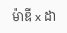ម៉ាឌី x ដា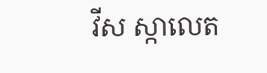វីស ស្កាលេត